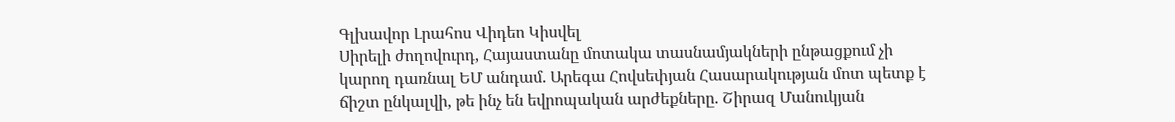Գլխավոր Լրահոս Վիդեո Կիսվել
Սիրելի ժողովուրդ, Հայաստանը մոտակա տասնամյակների ընթացքում չի կարող դառնալ ԵՄ անդամ. Արեգա Հովսեփյան Հասարակության մոտ պետք է ճիշտ ընկալվի, թե ինչ են եվրոպական արժեքները. Շիրազ Մանուկյան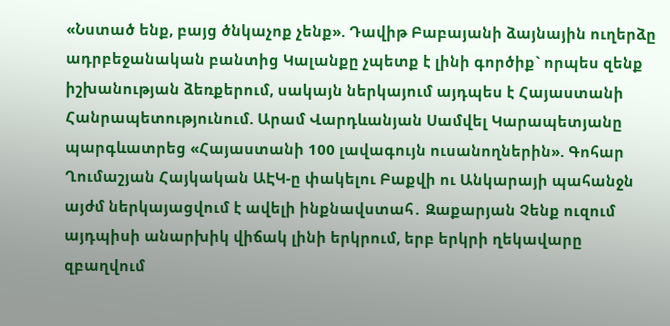«Նստած ենք, բայց ծնկաչոք չենք». Դավիթ Բաբայանի ձայնային ուղերձը ադրբեջանական բանտից Կալանքը չպետք է լինի գործիք` որպես զենք իշխանության ձեռքերում, սակայն ներկայում այդպես է Հայաստանի Հանրապետությունում. Արամ Վարդևանյան Սամվել Կարապետյանը պարգևատրեց «Հայաստանի 100 լավագույն ուսանողներին». Գոհար Ղումաշյան Հայկական ԱԷԿ-ը փակելու Բաքվի ու Անկարայի պահանջն այժմ ներկայացվում է ավելի ինքնավստահ․ Զաքարյան Չենք ուզում այդպիսի անարխիկ վիճակ լինի երկրում, երբ երկրի ղեկավարը զբաղվում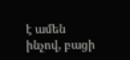է ամեն ինչով, բացի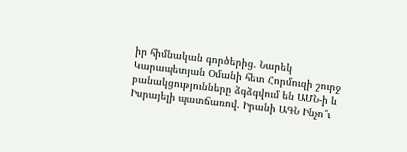իր հիմնական գործերից. Նարեկ Կարապետյան Օմանի հետ Հորմուզի շուրջ բանակցությունները ձգձգվում են ԱՄՆ-ի և Իսրայելի պատճառով. Իրանի ԱԳՆ Ինչո՞ւ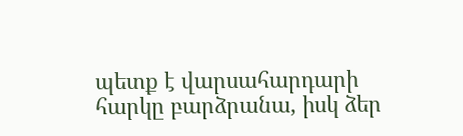պետք է վարսահարդարի հարկը բարձրանա, իսկ ձեր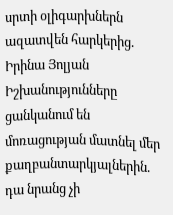սրտի օլիգարխներն ազատվեն հարկերից. Իրինա Յոլյան Իշխանությունները ցանկանում են մոռացության մատնել մեր քաղբանտարկյալներին. դա նրանց չի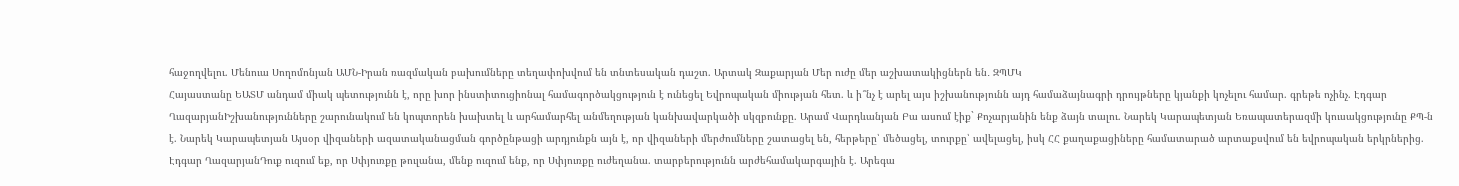հաջողվելու. Մենուա Սողոմոնյան ԱՄՆ-Իրան ռազմական բախումները տեղափոխվում են տնտեսական դաշտ. Արտակ Զաքարյան Մեր ուժը մեր աշխատակիցներն են․ ԶՊՄԿ
Հայաստանը ԵԱՏՄ անդամ միակ պետությունն է, որը խոր ինստիտուցիոնալ համագործակցություն է ունեցել Եվրոպական միության հետ. և ի՞նչ է արել այս իշխանությունն այդ համաձայնագրի դրույթները կյանքի կոչելու համար. գրեթե ոչինչ. Էդգար ՂազարյանԻշխանությունները շարունակում են կոպտորեն խախտել և արհամարհել անմեղության կանխավարկածի սկզբունքը. Արամ Վարդևանյան Բա ասում էիք` Քոչարյանին ենք ձայն տալու. Նարեկ Կարապետյան Եռապատերազմի կուսակցությունը ՔՊ-ն է. Նարեկ Կարապետյան Այսօր վիզաների ազատականացման գործընթացի արդյունքն այն է, որ վիզաների մերժումները շատացել են, հերթերը՝ մեծացել, տուրքը՝ ավելացել, իսկ ՀՀ քաղաքացիները համատարած արտաքսվում են եվրոպական երկրներից. Էդգար ՂազարյանԴուք ուզում եք, որ Սփյուռքը թուլանա, մենք ուզում ենք, որ Սփյուռքը ուժեղանա. տարբերությունն արժեհամակարգային է. Արեգա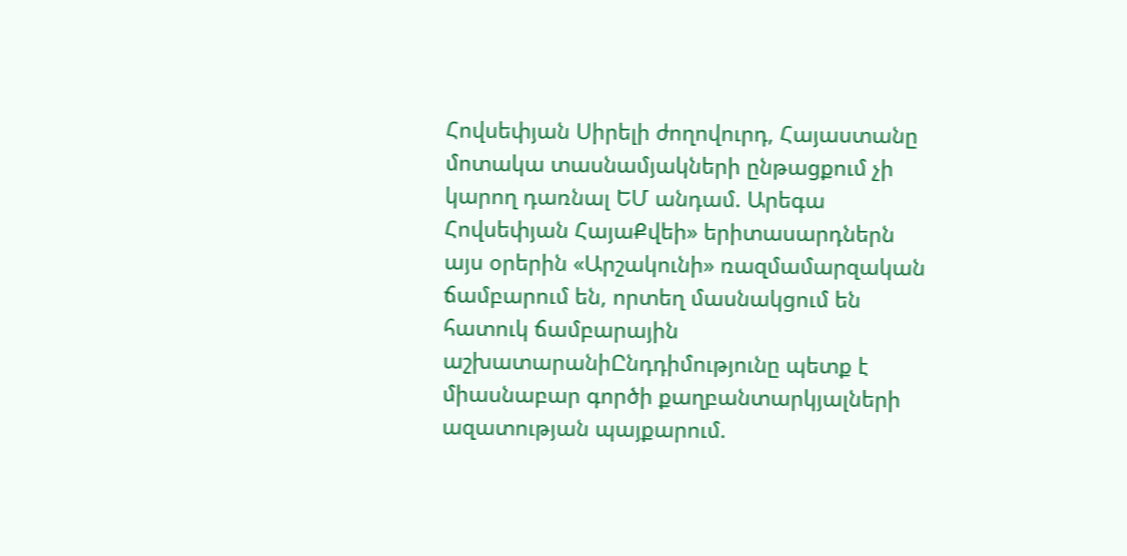Հովսեփյան Սիրելի ժողովուրդ, Հայաստանը մոտակա տասնամյակների ընթացքում չի կարող դառնալ ԵՄ անդամ. Արեգա Հովսեփյան ՀայաՔվեի» երիտասարդներն այս օրերին «Արշակունի» ռազմամարզական ճամբարում են, որտեղ մասնակցում են հատուկ ճամբարային աշխատարանիԸնդդիմությունը պետք է միասնաբար գործի քաղբանտարկյալների ազատության պայքարում.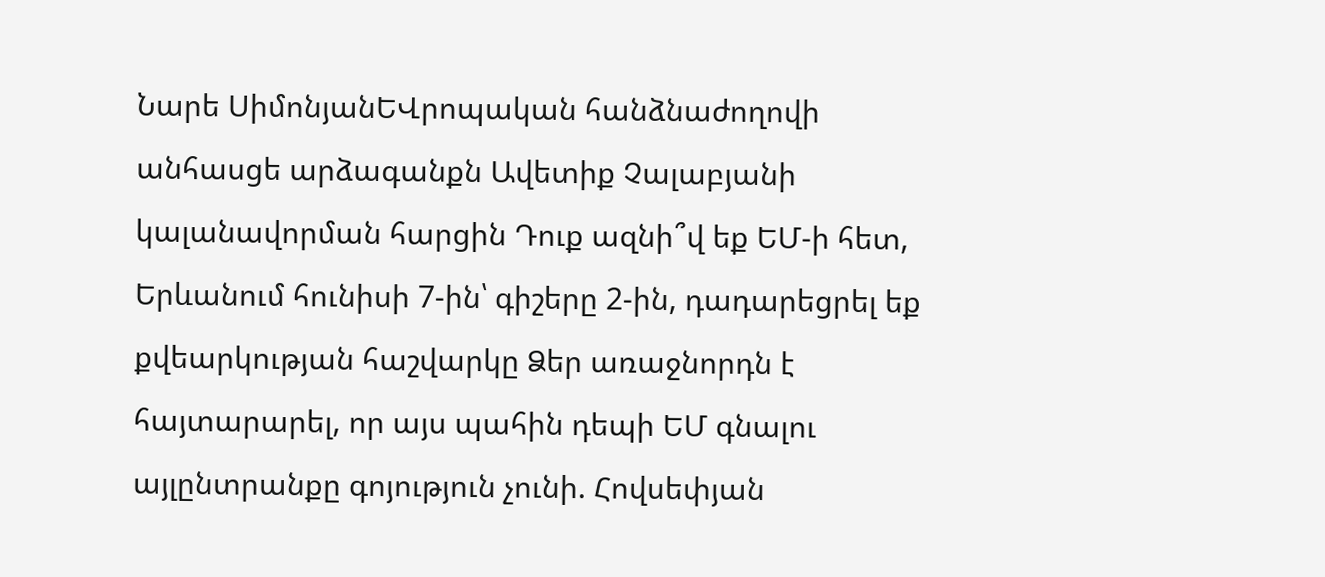Նարե ՍիմոնյանԵՎրոպական հանձնաժողովի անհասցե արձագանքն Ավետիք Չալաբյանի կալանավորման հարցին Դուք ազնի՞վ եք ԵՄ-ի հետ, Երևանում հունիսի 7-ին՝ գիշերը 2-ին, դադարեցրել եք քվեարկության հաշվարկը Ձեր առաջնորդն է հայտարարել, որ այս պահին դեպի ԵՄ գնալու այլընտրանքը գոյություն չունի. Հովսեփյան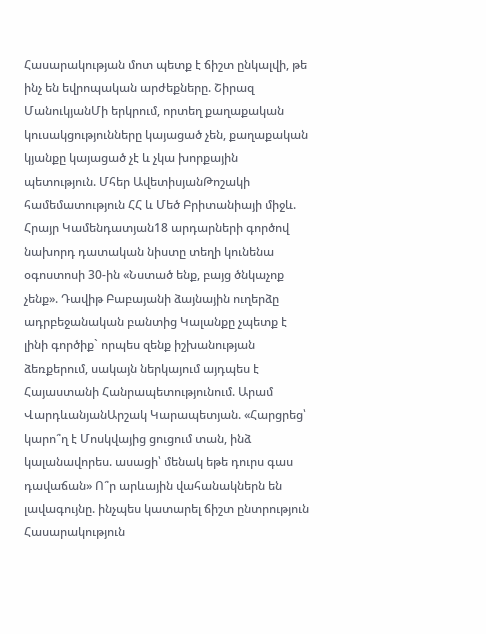Հասարակության մոտ պետք է ճիշտ ընկալվի, թե ինչ են եվրոպական արժեքները. Շիրազ ՄանուկյանՄի երկրում, որտեղ քաղաքական կուսակցությունները կայացած չեն, քաղաքական կյանքը կայացած չէ և չկա խորքային պետություն. Մհեր ԱվետիսյանԹոշակի համեմատություն ՀՀ և Մեծ Բրիտանիայի միջև. Հրայր Կամենդատյան18 արդարների գործով նախորդ դատական նիստը տեղի կունենա օգոստոսի 30-ին «Նստած ենք, բայց ծնկաչոք չենք». Դավիթ Բաբայանի ձայնային ուղերձը ադրբեջանական բանտից Կալանքը չպետք է լինի գործիք` որպես զենք իշխանության ձեռքերում, սակայն ներկայում այդպես է Հայաստանի Հանրապետությունում. Արամ ՎարդևանյանԱրշակ Կարապետյան. «Հարցրեց՝ կարո՞ղ է Մոսկվայից ցուցում տան, ինձ կալանավորես. ասացի՝ մենակ եթե դուրս գաս դավաճան» Ո՞ր արևային վահանակներն են լավագույնը. ինչպես կատարել ճիշտ ընտրություն
Հասարակություն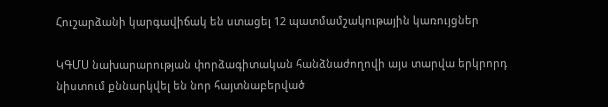Հուշարձանի կարգավիճակ են ստացել 12 պատմամշակութային կառույցներ

ԿԳՄՍ նախարարության փորձագիտական հանձնաժողովի այս տարվա երկրորդ նիստում քննարկվել են նոր հայտնաբերված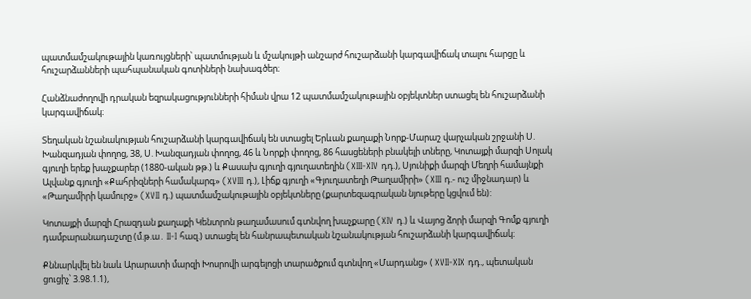պատմամշակութային կառույցների՝ պատմության և մշակույթի անշարժ հուշարձանի կարգավիճակ տալու հարցը և հուշարձանների պահպանական գոտիների նախագծեր։

Հանձնաժողովի դրական եզրակացությունների հիման վրա 12 պատմամշակութային օբյեկտներ ստացել են հուշարձանի կարգավիճակ։

Տեղական նշանակության հուշարձանի կարգավիճակ են ստացել Երևան քաղաքի Նորք-Մարաշ վարչական շրջանի Ս. Խանզադյան փողոց, 38, Ս. Խանզադյան փողոց, 46 և Նորքի փողոց, 86 հասցեների բնակելի տները, Կոտայքի մարզի Սոլակ գյուղի երեք խաչքարեր (1880-ական թթ.) և Քասախ գյուղի գյուղատեղին (XIII-XIV դդ.), Սյունիքի մարզի Մեղրի համայնքի Ալվանք գյուղի «Քահրիզների համակարգ» (XVIII դ.), Լիճք գյուղի «Գյուղատեղի Թաղամիրի» (XIII դ.- ուշ միջնադար) և «Թաղամիրի կամուրջ» (XVII դ.) պատմամշակութային օբյեկտները (քարտեզագրական նյութերը կցվում են):

Կոտայքի մարզի Հրազդան քաղաքի Կենտրոն թաղամասում գտնվող խաչքարը (XIV դ.) և Վայոց ձորի մարզի Գոմք գյուղի դամբարանադաշտը (մ.թ.ա․ II-I հազ.) ստացել են հանրապետական նշանակության հուշարձանի կարգավիճակ։

Քննարկվել են նաև Արարատի մարզի Խոսրովի արգելոցի տարածքում գտնվող «Մարդանց» ( XVII-XIX դդ., պետական ցուցիչ՝ 3.98.1.1),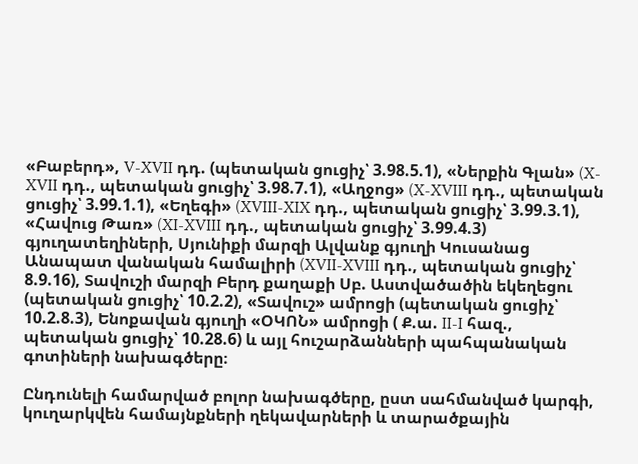«Բաբերդ», V-XVII դդ. (պետական ցուցիչ՝ 3.98.5.1), «Ներքին Գլան» (X-XVII դդ., պետական ցուցիչ՝ 3.98.7.1), «Աղջոց» (X-XVIII դդ., պետական ցուցիչ՝ 3.99.1.1), «Եղեգի» (XVIII-XIX դդ., պետական ցուցիչ՝ 3.99.3.1), «Հավուց Թառ» (XI-XVIII դդ., պետական ցուցիչ՝ 3.99.4.3) գյուղատեղիների, Սյունիքի մարզի Ալվանք գյուղի Կուսանաց Անապատ վանական համալիրի (XVII-XVIII դդ., պետական ցուցիչ՝ 8.9.16), Տավուշի մարզի Բերդ քաղաքի Սբ. Աստվածածին եկեղեցու (պետական ցուցիչ՝ 10.2.2), «Տավուշ» ամրոցի (պետական ցուցիչ՝ 10.2.8.3), Ենոքավան գյուղի «ՕԿՈՆ» ամրոցի ( Ք.ա. II-I հազ., պետական ցուցիչ՝ 10.28.6) և այլ հուշարձանների պահպանական գոտիների նախագծերը։

Ընդունելի համարված բոլոր նախագծերը, ըստ սահմանված կարգի, կուղարկվեն համայնքների ղեկավարների և տարածքային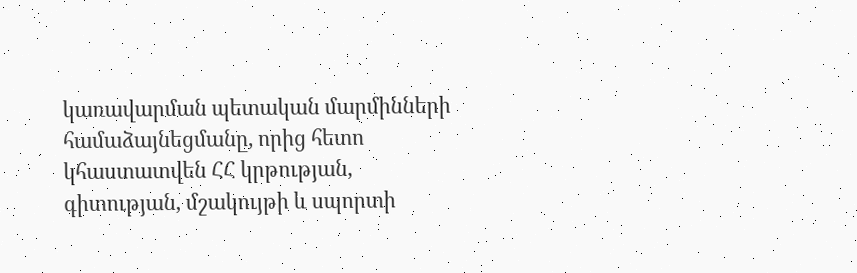կառավարման պետական մարմինների համաձայնեցմանը, որից հետո կհաստատվեն ՀՀ կրթության, գիտության, մշակույթի և սպորտի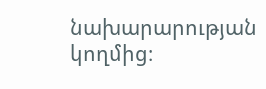նախարարության կողմից։